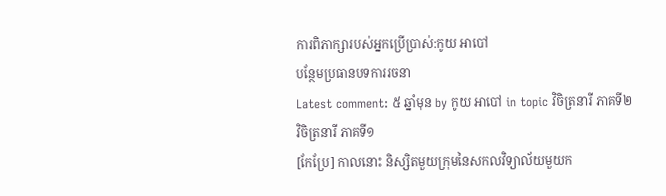ការពិភាក្សារបស់អ្នកប្រើប្រាស់:កូយ អាបៅ
បន្ថែមប្រធានបទការរចនា
Latest comment: ៥ ឆ្នាំមុន by កូយ អាបៅ in topic វិចិត្រនារី ភាគទី២
វិចិត្រនារី ភាគទី១
[កែប្រែ] កាលនោះ និស្សិតមួយក្រុមនៃសកលវិទ្យាល័យមួយក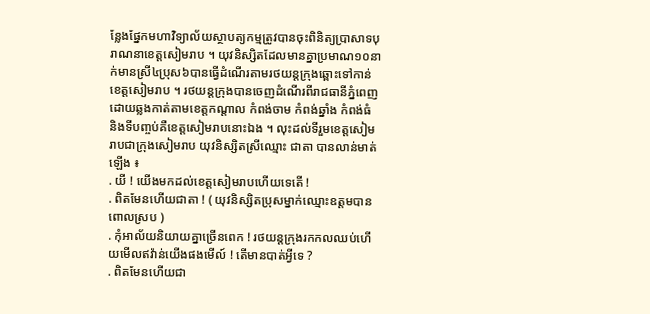ន្លែងផ្នែកមហាវិទ្យាល័យស្ថាបត្យកម្មត្រូវបានចុះពិនិត្យប្រាសាទបុរាណនាខេត្តសៀមរាប ។ យុវនិស្សិតដែលមានគ្នាប្រមាណ១០នាក់មានស្រី៤ប្រុស៦បានធ្វើដំណើរតាមរថយន្តក្រុងឆ្ពោះទៅកាន់ខេត្តសៀមរាប ។ រថយន្តក្រុងបានចេញដំណើរពីរាជធានីភ្នំពេញដោយឆ្លងកាត់តាមខេត្តកណ្ដាល កំពង់ចាម កំពង់ឆ្នាំង កំពង់ធំ និងទីបញ្ចប់គឺខេត្តសៀមរាបនោះឯង ។ លុះដល់ទីរួមខេត្តសៀមរាបជាក្រុងសៀមរាប យុវនិស្សិតស្រីឈ្មោះ ជាតា បានលាន់មាត់ឡើង ៖
. យី ! យើងមកដល់ខេត្តសៀមរាបហើយទេតើ !
. ពិតមែនហើយជាតា ! ( យុវនិស្សិតប្រុសម្នាក់ឈ្មោះឧត្តមបានពោលស្រប )
. កុំអាល័យនិយាយគ្នាច្រើនពេក ! រថយន្តក្រុងរកកលឈប់ហើយមើលឥវ៉ាន់យើងផងមើល៍ ! តើមានបាត់អ្វីទេ ?
. ពិតមែនហើយជា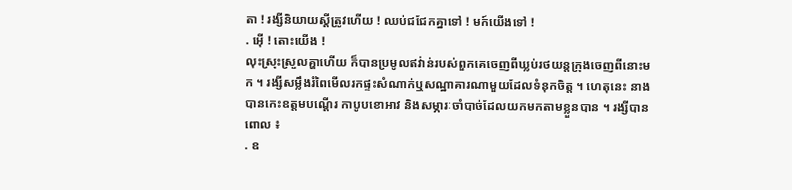តា ! រង្សីនិយាយស្ដីត្រូវហើយ ! ឈប់ជជែកគ្នាទៅ ! មក៍យើងទៅ !
. អ៊ើ ! តោះយើង !
លុះស្រុះស្រួលគ្ហាហើយ ក៏បានប្រមូលឥវ់ាន់របស់ពួកគេចេញពីឃ្លប់រថយន្តក្រុងចេញពីនោះមក ។ រង្សីសម្លឹងរំពៃមើលរកផ្ទះសំណាក់ឬសណ្ឋាគារណាមួយដែលទំនុកចិត្ត ។ ហេតុនេះ នាងបានកេះឧត្តមបណ្ដើរ កាបូបខោអាវ និងសម្ភារៈចាំបាច់ដែលយកមកតាមខ្លួនបាន ។ រង្សីបានពោល ៖
. ឧ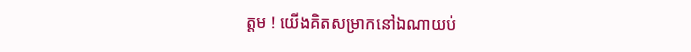ត្តម ! យើងគិតសម្រាកនៅឯណាយប់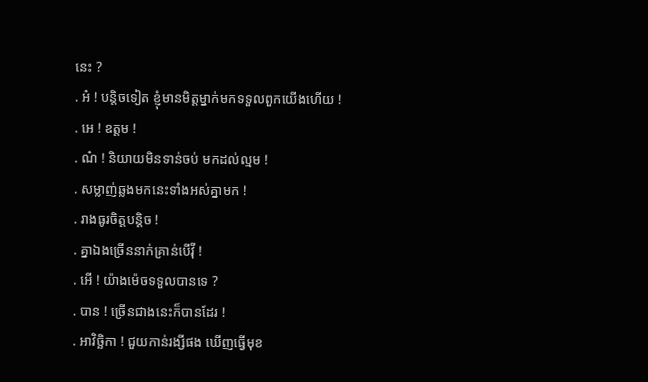នេះ ?
. អ៎ ! បន្តិចទៀត ខ្ញុំមានមិត្តម្នាក់មកទទួលពួកយើងហើយ !
. អេ ! ឧត្តម !
. ណ៎ ! និយាយមិនទាន់ចប់ មកដល់ល្មម !
. សម្លាញ់ឆ្លងមកនេះទាំងអស់គ្នាមក !
. រាងធូរចិត្តបន្តិច !
. គ្នាឯងច្រើននាក់គ្រាន់បើវ៉ី !
. អើ ! យ៉ាងម៉េចទទួលបានទេ ?
. បាន ! ច្រើនជាងនេះក៏បានដែរ !
. អាវិច្ឆិកា ! ជួយកាន់រង្សីផង ឃើញធ្វើមុខ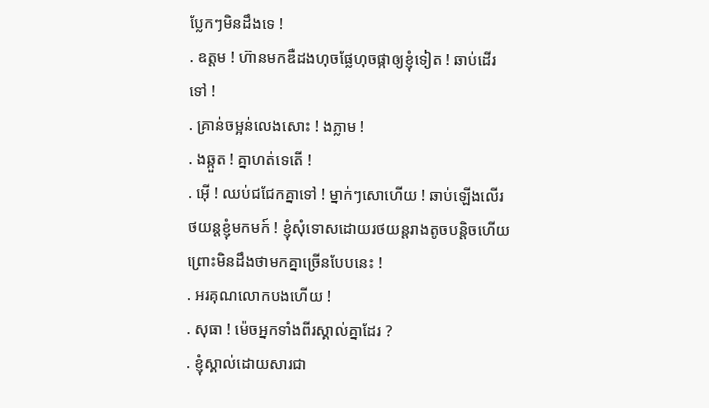ប្លែកៗមិនដឹងទេ !
. ឧត្តម ! ហ៊ានមកឌឺដងហុចផ្លែហុចផ្កាឲ្យខ្ញុំទៀត ! ឆាប់ដើរទៅ !
. គ្រាន់ចម្អន់លេងសោះ ! ងភ្លាម !
. ងឆ្កួត ! គ្នាហត់ទេតើ !
. អ៊ើ ! ឈប់ជជែកគ្នាទៅ ! ម្នាក់ៗសោហើយ ! ឆាប់ឡើងលើរថយន្តខ្ញុំមកមក៍ ! ខ្ញុំសុំទោសដោយរថយន្តរាងតូចបន្តិចហើយ ព្រោះមិនដឹងថាមកគ្នាច្រើនបែបនេះ !
. អរគុណលោកបងហើយ !
. សុធា ! ម៉េចអ្នកទាំងពីរស្គាល់គ្នាដែរ ?
. ខ្ញុំស្គាល់ដោយសារជា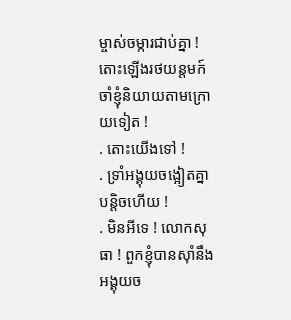ម្ចាស់ចម្ការជាប់គ្នា ! តោះឡើងរថយន្តមក៍ចាំខ្ញុំនិយាយតាមក្រោយទៀត !
. តោះយើងទៅ !
. ទ្រាំអង្គុយចង្អៀតគ្នាបន្តិចហើយ !
. មិនអីទេ ! លោកសុធា ! ពួកខ្ញុំបានស៊ាំនឹងអង្គុយច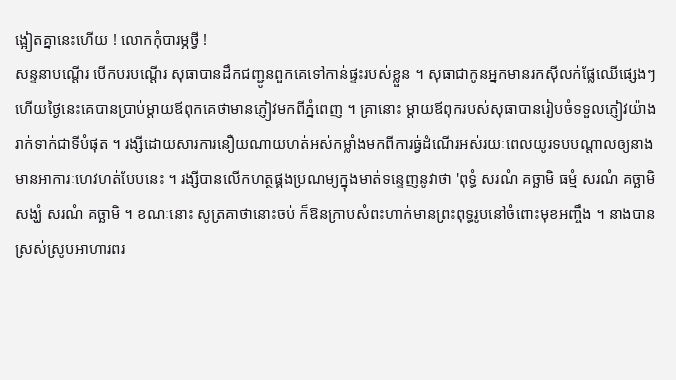ង្អៀតគ្នានេះហើយ ! លោកកុំបារម្ភថ្វី !
សន្ទនាបណ្ដើរ បើកបរបណ្ដើរ សុធាបានដឹកជញ្ជូនពួកគេទៅកាន់ផ្ទះរបស់ខ្លួន ។ សុធាជាកូនអ្នកមានរកស៊ីលក់ផ្លែឈើផ្សេងៗ ហើយថ្ងៃនេះគេបានប្រាប់ម្ដាយឪពុកគេថាមានភ្ញៀវមកពីភ្នំពេញ ។ គ្រានោះ ម្ដាយឪពុករបស់សុធាបានរៀបចំទទួលភ្ញៀវយ៉ាងរាក់ទាក់ជាទីបំផុត ។ រង្សីដោយសារការនឿយណាយហត់អស់កម្លាំងមកពីការធ្វ់ដំណើរអស់រយៈពេលយូរទបបណ្ដាលឲ្យនាងមានអាការៈហេវហត់បែបនេះ ។ រង្សីបានលើកហត្ថផ្គងប្រណម្យក្នុងមាត់ទន្ទេញនូវាថា 'ពុទ្ធំ សរណំ គច្ឆាមិ ធម្មំ សរណំ គច្ឆាមិ សង្ឃំ សរណំ គច្ឆាមិ ។ ខណៈនោះ សូត្រគាថានោះចប់ ក៏ឱនក្រាបសំពះហាក់មានព្រះពុទ្ធរូបនៅចំពោះមុខអញ្ចឹង ។ នាងបានស្រស់ស្រូបអាហារពរ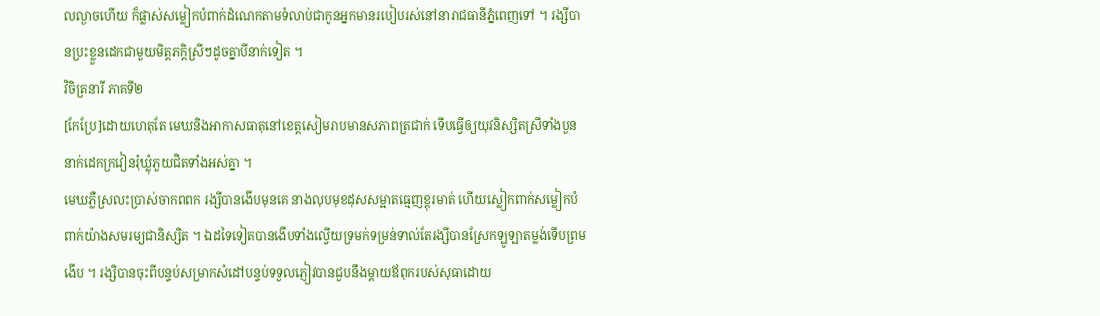លល្ងាចហើយ ក៏ផ្លាស់សម្លៀកបំពាក់ដំណេកតាមទំលាប់ជាកូនអ្នកមានរបៀបរស់នៅនារាជធានីភ្នំពេញទៅ ។ រង្សីបានប្រះខ្លួនដេកជាមួយមិត្តភក្តិស្រីៗដូចគ្នាបីនាក់ទៀត ។
វិចិត្រនារី ភាគទី២
[កែប្រែ]ដោយហេតុតែ មេឃនិងអាកាសធាតុនៅខេត្តសៀមរាបមានសភាពត្រជាក់ ទើបធ្វើឲ្យយុវនិស្សិតស្រីទាំងបួននាក់ដេកក្រវៀនរុំឃ្លុំភួយជិតទាំងអស់គ្នា ។
មេឃភ្លឺស្រលះប្រាស់ចាកពពក រង្សីបានងើបមុនគេ នាងលុបមុខដុសសម្អាតធ្មេញខ្ពុរមាត់ ហើយស្លៀកពាក់សម្លៀកបំពាក់យ៉ាងសមរម្យជានិស្សិត ។ ឯដទៃទៀតបានងើបទាំងល្វើយទ្រមក់ទម្រន់ទាល់តែរង្សីបានស្រែកឡូឡាតម្លង់ទើបព្រមងើប ។ រង្សិបានចុះពីបន្ទប់សម្រាកសំដៅបន្ទប់ទទួលភ្ញៀវបានជួបនឹងម្តាយឪពុករបស់សុធាដោយ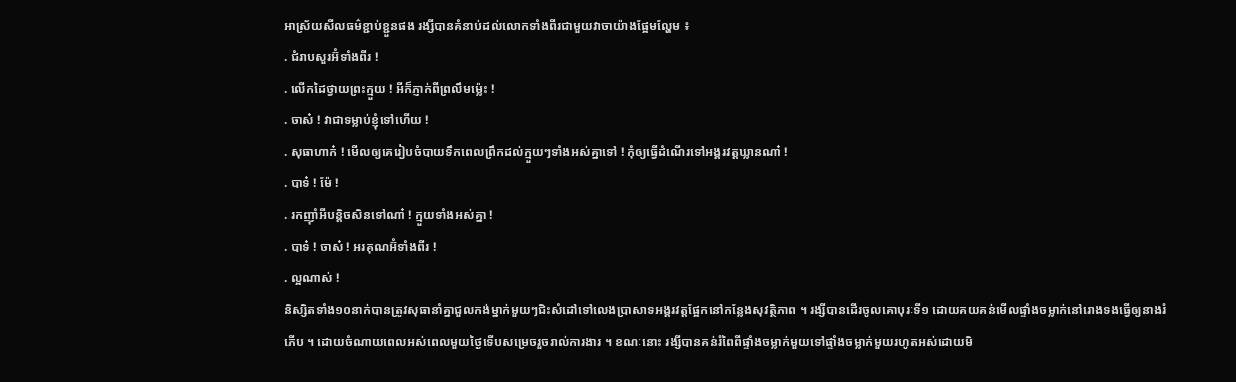អាស្រ័យសីលធម៌ខ្ជាប់ខ្ជួនផង រង្សីបានគំនាប់ដល់លោកទាំងពីរជាមួយវាចាយ៉ាងផ្អែមល្ហែម ៖
. ជំរាបសួរអ៊ំទាំងពីរ !
. លើកដៃថ្វាយព្រះក្មួយ ! អីក៏ភ្ញាក់ពីព្រលឹមម្ល៉េះ !
. ចាស៎ ! វាជាទម្លាប់ខ្ញុំទៅហើយ !
. សុធាហាក៎ ! មើលឲ្យគេរៀបចំបាយទឹកពេលព្រឹកដល់ក្មួយៗទាំងអស់គ្នាទៅ ! កុំឲ្យធ្វើដំណើរទៅអង្គរវត្តឃ្លានណា៎ !
. បាទ៎ ! ម៉ែ !
. រកញ៉ាំអីបន្តិចសិនទៅណា៎ ! ក្មួយទាំងអស់គ្នា !
. បាទ៎ ! ចាស៎ ! អរគុណអ៊ំទាំងពីរ !
. ល្អណាស់ !
និស្សិតទាំង១០នាក់បានត្រូវសុធានាំគ្នាជួលកង់ម្នាក់មួយៗជិះសំដៅទៅលេងប្រាសាទអង្គរវត្តផ្អែកនៅកន្លែងសុវត្ថិភាព ។ រង្សីបានដើរចូលគោបុរៈទី១ ដោយគយគន់មើលផ្ទាំងចម្លាក់នៅរោងទងធ្វើឲ្យនាងរំភើប ។ ដោយចំណាយពេលអស់ពេលមួយថ្ងៃទើបសម្រេចរួចរាល់ការងារ ។ ខណៈនោះ រង្សីបានគន់រំពៃពីផ្ទាំងចម្លាក់មួយទៅផ្ទាំងចម្លាក់មួយរហូតអស់ដោយមិ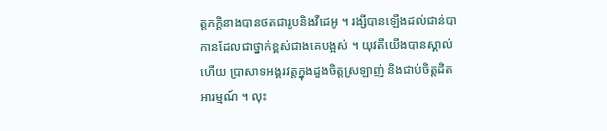ត្តភក្តិនាងបានថតជារូបនិងវីដេអូ ។ រង្សីបានឡើងដល់ជាន់បាកានដែលជាថ្នាក់ខ្ពស់ជាងគេបង្អស់ ។ យុវតីយើងបានស្គាល់ហើយ ប្រាសាទអង្គរវត្តក្នុងដួងចិត្តស្រឡាញ់ និងជាប់ចិត្តដិតអារម្មណ៍ ។ លុះ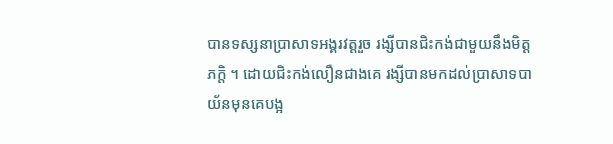បានទស្សនាប្រាសាទអង្គរវត្តរួច រង្សីបានជិះកង់ជាមួយនឹងមិត្តភក្តិ ។ ដោយជិះកង់លឿនជាងគេ រង្សីបានមកដល់ប្រាសាទបាយ័នមុនគេបង្អ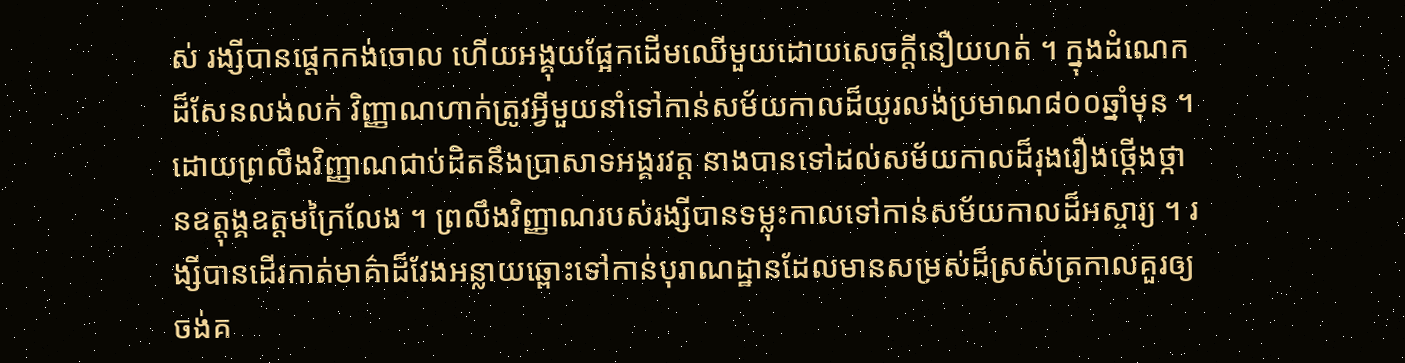ស់ រង្សីបានផ្ដេកកង់ចោល ហើយអង្គុយផ្អែកដើមឈើមួយដោយសេចក្ដីនឿយហត់ ។ ក្នុងដំណេកដ៏សែនលង់លក់ វិញ្ញាណហាក់ត្រូវអ្វីមួយនាំទៅកាន់សម័យកាលដ៏យូរលង់ប្រមាណ៨០០ឆ្នាំមុន ។
ដោយព្រលឹងវិញ្ញាណជាប់ដិតនឹងប្រាសាទអង្គរវត្ត នាងបានទៅដល់សម័យកាលដ៏រុងរឿងថ្កើងថ្កានឧត្តុង្គឧត្តមក្រៃលែង ។ ព្រលឹងវិញ្ញាណរបស់រង្សីបានទម្លុះកាលទៅកាន់សម័យកាលដ៏អស្ចារ្យ ។ រង្សីបានដើរកាត់មាគ៌ាដ៏វែងអន្លាយឆ្ពោះទៅកាន់បុរាណដ្ឋានដែលមានសម្រស់ដ៏ស្រស់ត្រកាលគួរឲ្យចង់គ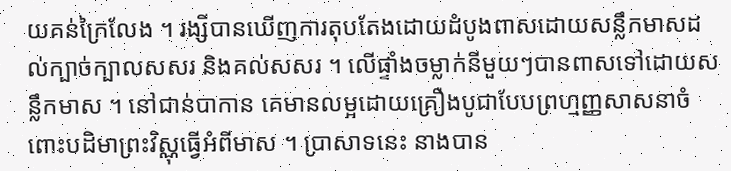យគន់ក្រៃលែង ។ រង្សីបានឃើញការតុបតែងដោយដំបូងពាសដោយសន្លឹកមាសដល់ក្បាច់ក្បាលសសរ និងគល់សសរ ។ លើផ្ទាំងចម្លាក់នីមួយៗបានពាសទៅដោយសន្លឹកមាស ។ នៅជាន់បាកាន គេមានលម្អដោយគ្រឿងបូជាបែបព្រហ្មញ្ញសាសនាចំពោះបដិមាព្រះវិស្ណុធ្វើអំពីមាស ។ ប្រាសាទនេះ នាងបាន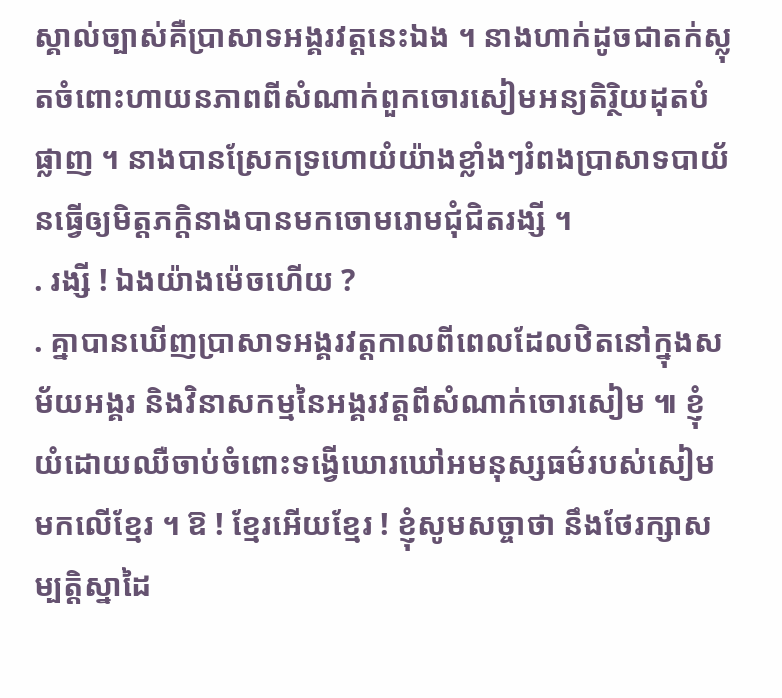ស្គាល់ច្បាស់គឺប្រាសាទអង្គរវត្តនេះឯង ។ នាងហាក់ដូចជាតក់ស្លុតចំពោះហាយនភាពពីសំណាក់ពួកចោរសៀមអន្យតិរ្ថិយដុតបំផ្លាញ ។ នាងបានស្រែកទ្រហោយំយ៉ាងខ្លាំងៗរំពងប្រាសាទបាយ័នធ្វើឲ្យមិត្តភក្តិនាងបានមកចោមរោមជុំជិតរង្សី ។
. រង្សី ! ឯងយ៉ាងម៉េចហើយ ?
. គ្នាបានឃើញប្រាសាទអង្គរវត្តកាលពីពេលដែលឋិតនៅក្នុងសម័យអង្គរ និងវិនាសកម្មនៃអង្គរវត្តពីសំណាក់ចោរសៀម ៕ ខ្ញុំយំដោយឈឺចាប់ចំពោះទង្វើឃោរឃៅអមនុស្សធម៌របស់សៀមមកលើខ្មែរ ។ ឱ ! ខ្មែរអើយខ្មែរ ! ខ្ញុំសូមសច្ចាថា នឹងថែរក្សាសម្បត្តិស្នាដៃ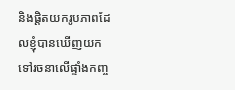និងផ្ដិតយករូបភាពដែលខ្ញុំបានឃើញយកទៅរចនាលើផ្ទាំងកញ្ច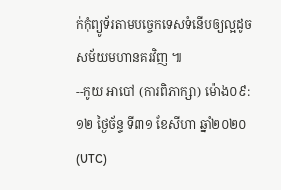ក់កុំព្យូទ័រតាមបច្ចេកទេសទំនើបឲ្យល្អដូចសម័យមហានគរវិញ ៕
--កូយ អាបៅ (ការពិភាក្សា) ម៉ោង០៩:១២ ថ្ងៃច័ន្ទ ទី៣១ ខែសីហា ឆ្នាំ២០២០ (UTC)